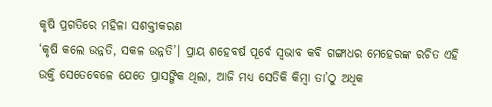କୃଷି ପ୍ରଗତିରେ ମହିଳା ସଶକ୍ତୀକରଣ
‘କୃଷି କଲେ ଉନ୍ନତି, ସକଳ ଉନ୍ନତି’। ପ୍ରାୟ ଶହେବର୍ଷ ପୂର୍ବେ ସ୍ୱଭାବ କବି ଗଙ୍ଗାଧର ମେହେରଙ୍କ ରଚିତ ଏହି ଉକ୍ତି ସେତେବେଳେ ଯେତେ ପ୍ରାସଙ୍ଗିକ ଥିଲା, ଆଜି ମଧ୍ୟ ସେତିକି କିମ୍ୱା ତା’ଠୁ ଅଧିକ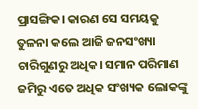ପ୍ରାସଙ୍ଗିକ। କାରଣ ସେ ସମୟକୁ ତୁଳନା କଲେ ଆଜି ଜନସଂଖ୍ୟା ଚାରିଗୁଣରୁ ଅଧିକ। ସମାନ ପରିମାଣ ଜମିରୁ ଏତେ ଅଧିକ ସଂଖ୍ୟକ ଲୋକଙ୍କୁ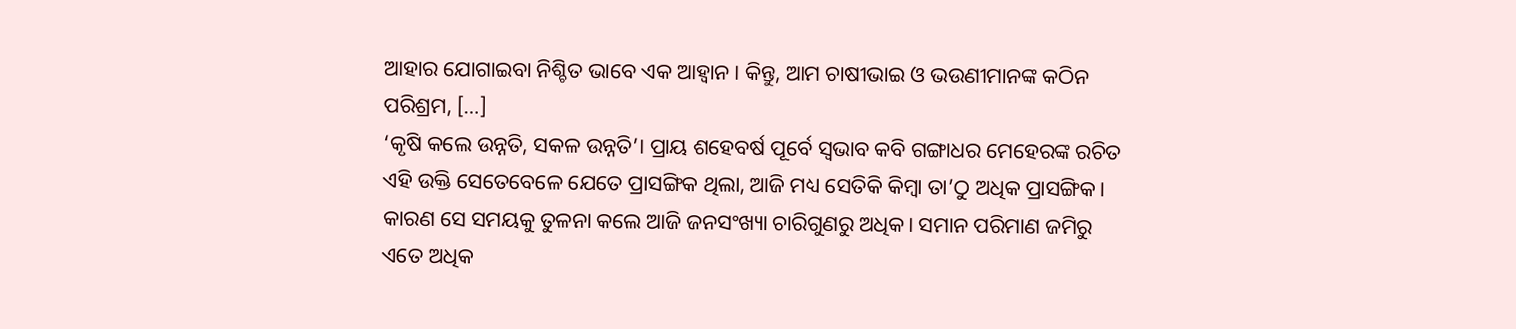ଆହାର ଯୋଗାଇବା ନିଶ୍ଚିତ ଭାବେ ଏକ ଆହ୍ୱାନ। କିନ୍ତୁ, ଆମ ଚାଷୀଭାଇ ଓ ଭଉଣୀମାନଙ୍କ କଠିନ ପରିଶ୍ରମ, […]
‘କୃଷି କଲେ ଉନ୍ନତି, ସକଳ ଉନ୍ନତି’। ପ୍ରାୟ ଶହେବର୍ଷ ପୂର୍ବେ ସ୍ୱଭାବ କବି ଗଙ୍ଗାଧର ମେହେରଙ୍କ ରଚିତ ଏହି ଉକ୍ତି ସେତେବେଳେ ଯେତେ ପ୍ରାସଙ୍ଗିକ ଥିଲା, ଆଜି ମଧ୍ୟ ସେତିକି କିମ୍ୱା ତା’ଠୁ ଅଧିକ ପ୍ରାସଙ୍ଗିକ। କାରଣ ସେ ସମୟକୁ ତୁଳନା କଲେ ଆଜି ଜନସଂଖ୍ୟା ଚାରିଗୁଣରୁ ଅଧିକ। ସମାନ ପରିମାଣ ଜମିରୁ ଏତେ ଅଧିକ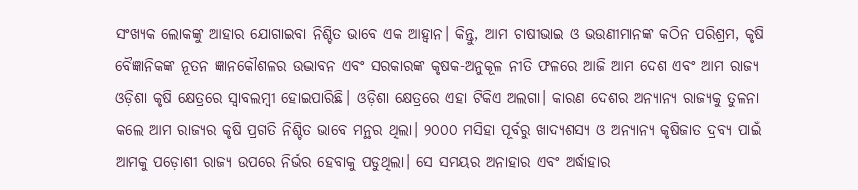ସଂଖ୍ୟକ ଲୋକଙ୍କୁ ଆହାର ଯୋଗାଇବା ନିଶ୍ଚିତ ଭାବେ ଏକ ଆହ୍ୱାନ। କିନ୍ତୁ, ଆମ ଚାଷୀଭାଇ ଓ ଭଉଣୀମାନଙ୍କ କଠିନ ପରିଶ୍ରମ, କୃଷି ବୈଜ୍ଞାନିକଙ୍କ ନୂତନ ଜ୍ଞାନକୌଶଳର ଉଦ୍ଭାବନ ଏବଂ ସରକାରଙ୍କ କୃଷକ-ଅନୁକୂଳ ନୀତି ଫଳରେ ଆଜି ଆମ ଦେଶ ଏବଂ ଆମ ରାଜ୍ୟ ଓଡ଼ିଶା କୃଷି କ୍ଷେତ୍ରରେ ସ୍ୱାବଲମ୍ୱୀ ହୋଇପାରିଛି। ଓଡ଼ିଶା କ୍ଷେତ୍ରରେ ଏହା ଟିକିଏ ଅଲଗା। କାରଣ ଦେଶର ଅନ୍ୟାନ୍ୟ ରାଜ୍ୟକୁ ତୁଳନା କଲେ ଆମ ରାଜ୍ୟର କୃଷି ପ୍ରଗତି ନିଶ୍ଚିତ ଭାବେ ମନ୍ଥର ଥିଲା। ୨୦୦୦ ମସିହା ପୂର୍ବରୁ ଖାଦ୍ୟଶସ୍ୟ ଓ ଅନ୍ୟାନ୍ୟ କୃଷିଜାତ ଦ୍ରବ୍ୟ ପାଇଁ ଆମକୁ ପଡ଼ୋଶୀ ରାଜ୍ୟ ଉପରେ ନିର୍ଭର ହେବାକୁ ପଡୁଥିଲା। ସେ ସମୟର ଅନାହାର ଏବଂ ଅର୍ଦ୍ଧାହାର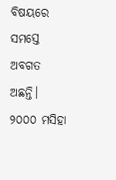ବିଷୟରେ ସମସ୍ତେ ଅବଗତ ଅଛନ୍ତି।
୨୦୦୦ ମସିହା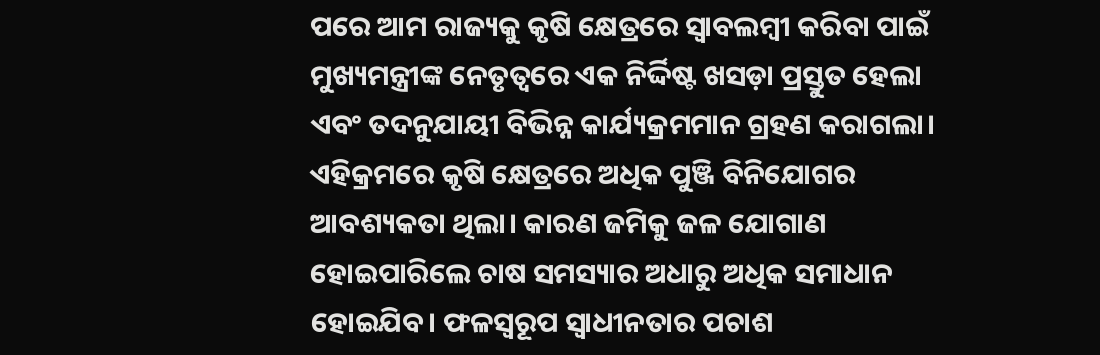ପରେ ଆମ ରାଜ୍ୟକୁ କୃଷି କ୍ଷେତ୍ରରେ ସ୍ୱାବଲମ୍ୱୀ କରିବା ପାଇଁ ମୁଖ୍ୟମନ୍ତ୍ରୀଙ୍କ ନେତୃତ୍ୱରେ ଏକ ନିର୍ଦ୍ଦିଷ୍ଟ ଖସଡ଼ା ପ୍ରସ୍ତୁତ ହେଲା ଏବଂ ତଦନୁଯାୟୀ ବିଭିନ୍ନ କାର୍ଯ୍ୟକ୍ରମମାନ ଗ୍ରହଣ କରାଗଲା। ଏହିକ୍ରମରେ କୃଷି କ୍ଷେତ୍ରରେ ଅଧିକ ପୁଞ୍ଜି ବିନିଯୋଗର ଆବଶ୍ୟକତା ଥିଲା। କାରଣ ଜମିକୁ ଜଳ ଯୋଗାଣ ହୋଇପାରିଲେ ଚାଷ ସମସ୍ୟାର ଅଧାରୁ ଅଧିକ ସମାଧାନ ହୋଇଯିବ। ଫଳସ୍ୱରୂପ ସ୍ୱାଧୀନତାର ପଚାଶ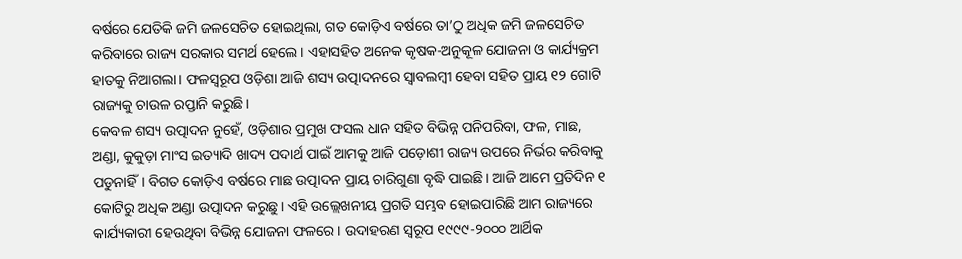ବର୍ଷରେ ଯେତିକି ଜମି ଜଳସେଚିତ ହୋଇଥିଲା, ଗତ କୋଡ଼ିଏ ବର୍ଷରେ ତା’ଠୁ ଅଧିକ ଜମି ଜଳସେଚିତ କରିବାରେ ରାଜ୍ୟ ସରକାର ସମର୍ଥ ହେଲେ। ଏହାସହିତ ଅନେକ କୃଷକ-ଅନୁକୂଳ ଯୋଜନା ଓ କାର୍ଯ୍ୟକ୍ରମ ହାତକୁ ନିଆଗଲା। ଫଳସ୍ୱରୂପ ଓଡ଼ିଶା ଆଜି ଶସ୍ୟ ଉତ୍ପାଦନରେ ସ୍ୱାବଲମ୍ୱୀ ହେବା ସହିତ ପ୍ରାୟ ୧୨ ଗୋଟି ରାଜ୍ୟକୁ ଚାଉଳ ରପ୍ତାନି କରୁଛି।
କେବଳ ଶସ୍ୟ ଉତ୍ପାଦନ ନୁହେଁ, ଓଡ଼ିଶାର ପ୍ରମୁଖ ଫସଲ ଧାନ ସହିତ ବିଭିନ୍ନ ପନିପରିବା, ଫଳ, ମାଛ, ଅଣ୍ଡା, କୁକୁଡ଼ା ମାଂସ ଇତ୍ୟାଦି ଖାଦ୍ୟ ପଦାର୍ଥ ପାଇଁ ଆମକୁ ଆଜି ପଡ଼ୋଶୀ ରାଜ୍ୟ ଉପରେ ନିର୍ଭର କରିବାକୁ ପଡୁନାହିଁ। ବିଗତ କୋଡ଼ିଏ ବର୍ଷରେ ମାଛ ଉତ୍ପାଦନ ପ୍ରାୟ ଚାରିଗୁଣା ବୃଦ୍ଧି ପାଇଛି। ଆଜି ଆମେ ପ୍ରତିଦିନ ୧ କୋଟିରୁ ଅଧିକ ଅଣ୍ଡା ଉତ୍ପାଦନ କରୁଛୁ। ଏହି ଉଲ୍ଲେଖନୀୟ ପ୍ରଗତି ସମ୍ଭବ ହୋଇପାରିଛି ଆମ ରାଜ୍ୟରେ କାର୍ଯ୍ୟକାରୀ ହେଉଥିବା ବିଭିନ୍ନ ଯୋଜନା ଫଳରେ। ଉଦାହରଣ ସ୍ୱରୂପ ୧୯୯୯-୨୦୦୦ ଆର୍ଥିକ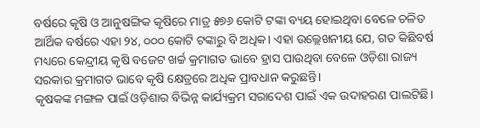ବର୍ଷରେ କୃଷି ଓ ଆନୁଷଙ୍ଗିକ କୃଷିରେ ମାତ୍ର ୫୭୬ କୋଟି ଟଙ୍କା ବ୍ୟୟ ହୋଇଥିବା ବେଳେ ଚଳିତ ଆର୍ଥିକ ବର୍ଷରେ ଏହା ୨୪, ୦୦୦ କୋଟି ଟଙ୍କାରୁ ବି ଅଧିକ। ଏହା ଉଲ୍ଲେଖନୀୟ ଯେ, ଗତ କିଛିବର୍ଷ ମଧ୍ୟରେ କେନ୍ଦ୍ରୀୟ କୃଷି ବଜେଟ ଖର୍ଚ୍ଚ କ୍ରମାଗତ ଭାବେ ହ୍ରାସ ପାଉଥିବା ବେଳେ ଓଡ଼ିଶା ରାଜ୍ୟ ସରକାର କ୍ରମାଗତ ଭାବେ କୃଷି କ୍ଷେତ୍ରରେ ଅଧିକ ପ୍ରାବଧାନ କରୁଛନ୍ତି।
କୃଷକଙ୍କ ମଙ୍ଗଳ ପାଇଁ ଓଡ଼ିଶାର ବିଭିନ୍ନ କାର୍ଯ୍ୟକ୍ରମ ସରାଦେଶ ପାଇଁ ଏକ ଉଦାହରଣ ପାଲଟିଛି।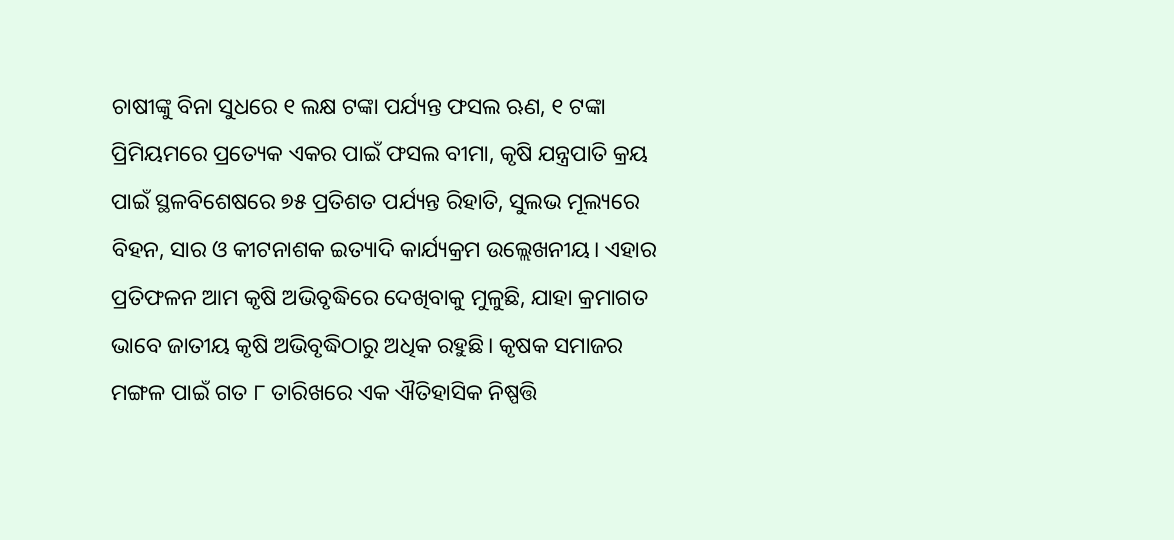ଚାଷୀଙ୍କୁ ବିନା ସୁଧରେ ୧ ଲକ୍ଷ ଟଙ୍କା ପର୍ଯ୍ୟନ୍ତ ଫସଲ ଋଣ, ୧ ଟଙ୍କା ପ୍ରିମିୟମରେ ପ୍ରତ୍ୟେକ ଏକର ପାଇଁ ଫସଲ ବୀମା, କୃଷି ଯନ୍ତ୍ରପାତି କ୍ରୟ ପାଇଁ ସ୍ଥଳବିଶେଷରେ ୭୫ ପ୍ରତିଶତ ପର୍ଯ୍ୟନ୍ତ ରିହାତି, ସୁଲଭ ମୂଲ୍ୟରେ ବିହନ, ସାର ଓ କୀଟନାଶକ ଇତ୍ୟାଦି କାର୍ଯ୍ୟକ୍ରମ ଉଲ୍ଲେଖନୀୟ। ଏହାର ପ୍ରତିଫଳନ ଆମ କୃଷି ଅଭିବୃଦ୍ଧିରେ ଦେଖିବାକୁ ମୁଳୁଛି, ଯାହା କ୍ରମାଗତ ଭାବେ ଜାତୀୟ କୃଷି ଅଭିବୃଦ୍ଧିଠାରୁ ଅଧିକ ରହୁଛି। କୃଷକ ସମାଜର ମଙ୍ଗଳ ପାଇଁ ଗତ ୮ ତାରିଖରେ ଏକ ଐତିହାସିକ ନିଷ୍ପତ୍ତି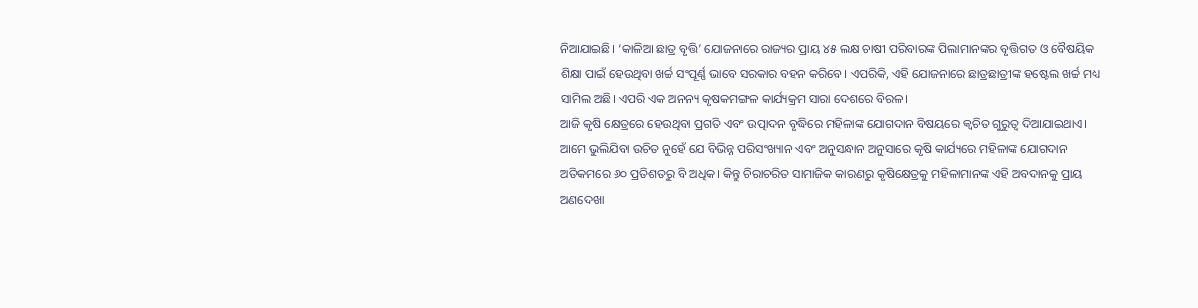ନିଆଯାଇଛି। ‘କାଳିଆ ଛାତ୍ର ବୃତ୍ତି’ ଯୋଜନାରେ ରାଜ୍ୟର ପ୍ରାୟ ୪୫ ଲକ୍ଷ ଚାଷୀ ପରିବାରଙ୍କ ପିଲାମାନଙ୍କର ବୃତ୍ତିଗତ ଓ ବୈଷୟିକ ଶିକ୍ଷା ପାଇଁ ହେଉଥିବା ଖର୍ଚ୍ଚ ସଂପୂର୍ଣ୍ଣ ଭାବେ ସରକାର ବହନ କରିବେ। ଏପରିକି, ଏହି ଯୋଜନାରେ ଛାତ୍ରଛାତ୍ରୀଙ୍କ ହଷ୍ଟେଲ ଖର୍ଚ୍ଚ ମଧ୍ୟ ସାମିଲ ଅଛି। ଏପରି ଏକ ଅନନ୍ୟ କୃଷକମଙ୍ଗଳ କାର୍ଯ୍ୟକ୍ରମ ସାରା ଦେଶରେ ବିରଳ।
ଆଜି କୃଷି କ୍ଷେତ୍ରରେ ହେଉଥିବା ପ୍ରଗତି ଏବଂ ଉତ୍ପାଦନ ବୃଦ୍ଧିରେ ମହିଳାଙ୍କ ଯୋଗଦାନ ବିଷୟରେ କ୍ୱଚିତ ଗୁରୁତ୍ୱ ଦିଆଯାଇଥାଏ। ଆମେ ଭୁଲିଯିବା ଉଚିତ ନୁହେଁ ଯେ ବିଭିନ୍ନ ପରିସଂଖ୍ୟାନ ଏବଂ ଅନୁସନ୍ଧାନ ଅନୁସାରେ କୃଷି କାର୍ଯ୍ୟରେ ମହିଳାଙ୍କ ଯୋଗଦାନ ଅତିକମରେ ୬୦ ପ୍ରତିଶତରୁ ବି ଅଧିକ। କିନ୍ତୁ ଚିରାଚରିତ ସାମାଜିକ କାରଣରୁ କୃଷିକ୍ଷେତ୍ରକୁ ମହିଳାମାନଙ୍କ ଏହି ଅବଦାନକୁ ପ୍ରାୟ ଅଣଦେଖା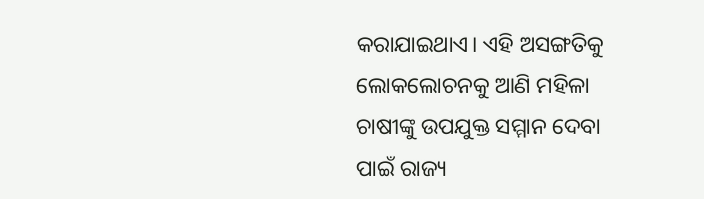କରାଯାଇଥାଏ। ଏହି ଅସଙ୍ଗତିକୁ ଲୋକଲୋଚନକୁ ଆଣି ମହିଳା ଚାଷୀଙ୍କୁ ଉପଯୁକ୍ତ ସମ୍ମାନ ଦେବା ପାଇଁ ରାଜ୍ୟ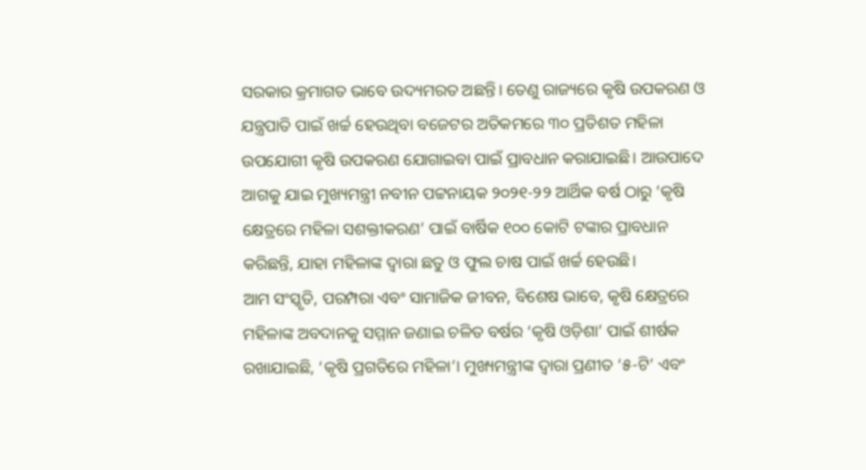ସରକାର କ୍ରମାଗତ ଭାବେ ଉଦ୍ୟମରତ ଅଛନ୍ତି। ତେଣୁ ରାଜ୍ୟରେ କୃଷି ଉପକରଣ ଓ ଯନ୍ତ୍ରପାତି ପାଇଁ ଖର୍ଚ୍ଚ ହେଉଥିବା ବଜେଟର ଅତିକମରେ ୩୦ ପ୍ରତିଶତ ମହିଳା ଉପଯୋଗୀ କୃଷି ଉପକରଣ ଯୋଗାଇବା ପାଇଁ ପ୍ରାବଧାନ କରାଯାଇଛି। ଆଉପାଦେ ଆଗକୁ ଯାଇ ମୁଖ୍ୟମନ୍ତ୍ରୀ ନବୀନ ପଟ୍ଟନାୟକ ୨୦୨୧-୨୨ ଆର୍ଥିକ ବର୍ଷ ଠାରୁ ‘କୃଷି କ୍ଷେତ୍ରରେ ମହିଳା ସଶକ୍ତୀକରଣ’ ପାଇଁ ବାର୍ଷିକ ୧୦୦ କୋଟି ଟଙ୍କାର ପ୍ରାବଧାନ କରିଛନ୍ତି, ଯାହା ମହିଳାଙ୍କ ଦ୍ୱାରା ଛତୁ ଓ ଫୁଲ ଚାଷ ପାଇଁ ଖର୍ଚ୍ଚ ହେଉଛି।
ଆମ ସଂସ୍କୃତି, ପରମ୍ପରା ଏବଂ ସାମାଜିକ ଜୀବନ, ବିଶେଷ ଭାବେ, କୃଷି କ୍ଷେତ୍ରରେ ମହିଳାଙ୍କ ଅବଦାନକୁ ସମ୍ମାନ ଜଣାଇ ଚଳିତ ବର୍ଷର ‘କୃଷି ଓଡ଼ିଶା’ ପାଇଁ ଶୀର୍ଷକ ରଖାଯାଇଛି, ‘କୃଷି ପ୍ରଗତିରେ ମହିଳା’। ମୁଖ୍ୟମନ୍ତ୍ରୀଙ୍କ ଦ୍ୱାରା ପ୍ରଣୀତ ‘୫-ଟି’ ଏବଂ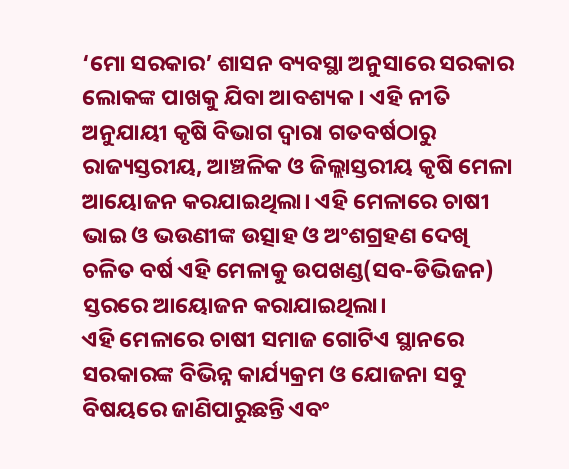‘ମୋ ସରକାର’ ଶାସନ ବ୍ୟବସ୍ଥା ଅନୁସାରେ ସରକାର ଲୋକଙ୍କ ପାଖକୁ ଯିବା ଆବଶ୍ୟକ। ଏହି ନୀତି ଅନୁଯାୟୀ କୃଷି ବିଭାଗ ଦ୍ୱାରା ଗତବର୍ଷଠାରୁ ରାଜ୍ୟସ୍ତରୀୟ, ଆଞ୍ଚଳିକ ଓ ଜିଲ୍ଲାସ୍ତରୀୟ କୃଷି ମେଳା ଆୟୋଜନ କରଯାଇଥିଲା। ଏହି ମେଳାରେ ଚାଷୀ ଭାଇ ଓ ଭଉଣୀଙ୍କ ଉତ୍ସାହ ଓ ଅଂଶଗ୍ରହଣ ଦେଖି ଚଳିତ ବର୍ଷ ଏହି ମେଳାକୁ ଉପଖଣ୍ଡ(ସବ-ଡିଭିଜନ) ସ୍ତରରେ ଆୟୋଜନ କରାଯାଇଥିଲା।
ଏହି ମେଳାରେ ଚାଷୀ ସମାଜ ଗୋଟିଏ ସ୍ଥାନରେ ସରକାରଙ୍କ ବିଭିନ୍ନ କାର୍ଯ୍ୟକ୍ରମ ଓ ଯୋଜନା ସବୁ ବିଷୟରେ ଜାଣିପାରୁଛନ୍ତି ଏବଂ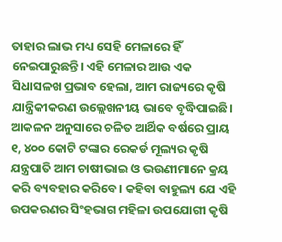ତାହାର ଲାଭ ମଧ୍ୟ ସେହି ମେଳାରେ ହିଁ ନେଇପାରୁଛନ୍ତି। ଏହି ମେଳାର ଆଉ ଏକ ସିଧାସଳଖ ପ୍ରଭାବ ହେଲା, ଆମ ରାଜ୍ୟରେ କୃଷି ଯାନ୍ତ୍ରିକୀକରଣ ଉଲ୍ଲେଖନୀୟ ଭାବେ ବୃଦ୍ଧିପାଇଛି। ଆକଳନ ଅନୁସାରେ ଚଳିତ ଆର୍ଥିକ ବର୍ଷରେ ପ୍ରାୟ ୧, ୪୦୦ କୋଟି ଟଙ୍କାର ରେକର୍ଡ ମୂଲ୍ୟର କୃଷି ଯନ୍ତ୍ରପାତି ଆମ ଚାଷୀଭାଇ ଓ ଭଉଣୀମାନେ କ୍ରୟ କରି ବ୍ୟବହାର କରିବେ। କହିବା ବାହୁଲ୍ୟ ଯେ ଏହି ଉପକରଣର ସିଂହଭାଗ ମହିଳା ଉପଯୋଗୀ କୃଷି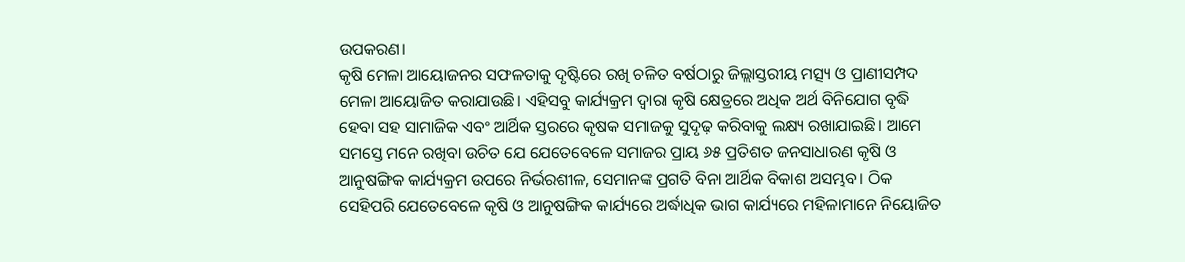ଉପକରଣ।
କୃଷି ମେଳା ଆୟୋଜନର ସଫଳତାକୁ ଦୃଷ୍ଟିରେ ରଖି ଚଳିତ ବର୍ଷଠାରୁ ଜିଲ୍ଲାସ୍ତରୀୟ ମତ୍ସ୍ୟ ଓ ପ୍ରାଣୀସମ୍ପଦ ମେଳା ଆୟୋଜିତ କରାଯାଉଛି। ଏହିସବୁ କାର୍ଯ୍ୟକ୍ରମ ଦ୍ୱାରା କୃଷି କ୍ଷେତ୍ରରେ ଅଧିକ ଅର୍ଥ ବିନିଯୋଗ ବୃଦ୍ଧି ହେବା ସହ ସାମାଜିକ ଏବଂ ଆର୍ଥିକ ସ୍ତରରେ କୃଷକ ସମାଜକୁ ସୁଦୃଢ଼ କରିବାକୁ ଲକ୍ଷ୍ୟ ରଖାଯାଇଛି। ଆମେ ସମସ୍ତେ ମନେ ରଖିବା ଉଚିତ ଯେ ଯେତେବେଳେ ସମାଜର ପ୍ରାୟ ୬୫ ପ୍ରତିଶତ ଜନସାଧାରଣ କୃଷି ଓ ଆନୁଷଙ୍ଗିକ କାର୍ଯ୍ୟକ୍ରମ ଉପରେ ନିର୍ଭରଶୀଳ, ସେମାନଙ୍କ ପ୍ରଗତି ବିନା ଆର୍ଥିକ ବିକାଶ ଅସମ୍ଭବ। ଠିକ ସେହିପରି ଯେତେବେଳେ କୃଷି ଓ ଆନୁଷଙ୍ଗିକ କାର୍ଯ୍ୟରେ ଅର୍ଦ୍ଧାଧିକ ଭାଗ କାର୍ଯ୍ୟରେ ମହିଳାମାନେ ନିୟୋଜିତ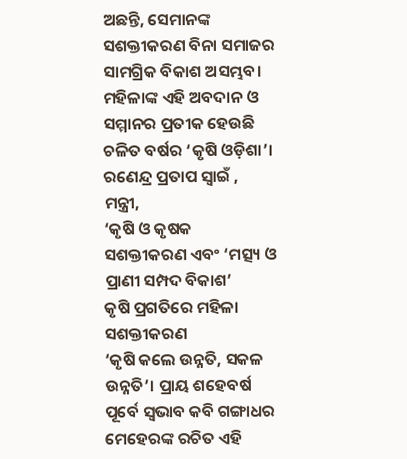ଅଛନ୍ତି, ସେମାନଙ୍କ ସଶକ୍ତୀକରଣ ବିନା ସମାଜର ସାମଗ୍ରିକ ବିକାଶ ଅସମ୍ଭବ। ମହିଳାଙ୍କ ଏହି ଅବଦାନ ଓ ସମ୍ମାନର ପ୍ରତୀକ ହେଉଛି ଚଳିତ ବର୍ଷର ‘କୃଷି ଓଡ଼ିଶା’।
ରଣେନ୍ଦ୍ର ପ୍ରତାପ ସ୍ୱାଇଁ , ମନ୍ତ୍ରୀ,
‘କୃଷି ଓ କୃଷକ ସଶକ୍ତୀକରଣ ଏବଂ ‘ମତ୍ସ୍ୟ ଓ ପ୍ରାଣୀ ସମ୍ପଦ ବିକାଶ’
କୃଷି ପ୍ରଗତିରେ ମହିଳା ସଶକ୍ତୀକରଣ
‘କୃଷି କଲେ ଉନ୍ନତି, ସକଳ ଉନ୍ନତି’। ପ୍ରାୟ ଶହେବର୍ଷ ପୂର୍ବେ ସ୍ୱଭାବ କବି ଗଙ୍ଗାଧର ମେହେରଙ୍କ ରଚିତ ଏହି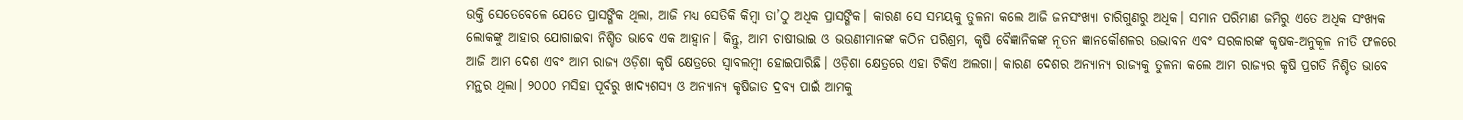ଉକ୍ତି ସେତେବେଳେ ଯେତେ ପ୍ରାସଙ୍ଗିକ ଥିଲା, ଆଜି ମଧ୍ୟ ସେତିକି କିମ୍ୱା ତା’ଠୁ ଅଧିକ ପ୍ରାସଙ୍ଗିକ। କାରଣ ସେ ସମୟକୁ ତୁଳନା କଲେ ଆଜି ଜନସଂଖ୍ୟା ଚାରିଗୁଣରୁ ଅଧିକ। ସମାନ ପରିମାଣ ଜମିରୁ ଏତେ ଅଧିକ ସଂଖ୍ୟକ ଲୋକଙ୍କୁ ଆହାର ଯୋଗାଇବା ନିଶ୍ଚିତ ଭାବେ ଏକ ଆହ୍ୱାନ। କିନ୍ତୁ, ଆମ ଚାଷୀଭାଇ ଓ ଭଉଣୀମାନଙ୍କ କଠିନ ପରିଶ୍ରମ, କୃଷି ବୈଜ୍ଞାନିକଙ୍କ ନୂତନ ଜ୍ଞାନକୌଶଳର ଉଦ୍ଭାବନ ଏବଂ ସରକାରଙ୍କ କୃଷକ-ଅନୁକୂଳ ନୀତି ଫଳରେ ଆଜି ଆମ ଦେଶ ଏବଂ ଆମ ରାଜ୍ୟ ଓଡ଼ିଶା କୃଷି କ୍ଷେତ୍ରରେ ସ୍ୱାବଲମ୍ୱୀ ହୋଇପାରିଛି। ଓଡ଼ିଶା କ୍ଷେତ୍ରରେ ଏହା ଟିକିଏ ଅଲଗା। କାରଣ ଦେଶର ଅନ୍ୟାନ୍ୟ ରାଜ୍ୟକୁ ତୁଳନା କଲେ ଆମ ରାଜ୍ୟର କୃଷି ପ୍ରଗତି ନିଶ୍ଚିତ ଭାବେ ମନ୍ଥର ଥିଲା। ୨୦୦୦ ମସିହା ପୂର୍ବରୁ ଖାଦ୍ୟଶସ୍ୟ ଓ ଅନ୍ୟାନ୍ୟ କୃଷିଜାତ ଦ୍ରବ୍ୟ ପାଇଁ ଆମକୁ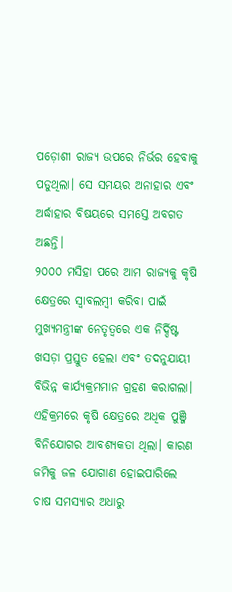ପଡ଼ୋଶୀ ରାଜ୍ୟ ଉପରେ ନିର୍ଭର ହେବାକୁ ପଡୁଥିଲା। ସେ ସମୟର ଅନାହାର ଏବଂ ଅର୍ଦ୍ଧାହାର ବିଷୟରେ ସମସ୍ତେ ଅବଗତ ଅଛନ୍ତି।
୨୦୦୦ ମସିହା ପରେ ଆମ ରାଜ୍ୟକୁ କୃଷି କ୍ଷେତ୍ରରେ ସ୍ୱାବଲମ୍ୱୀ କରିବା ପାଇଁ ମୁଖ୍ୟମନ୍ତ୍ରୀଙ୍କ ନେତୃତ୍ୱରେ ଏକ ନିର୍ଦ୍ଦିଷ୍ଟ ଖସଡ଼ା ପ୍ରସ୍ତୁତ ହେଲା ଏବଂ ତଦନୁଯାୟୀ ବିଭିନ୍ନ କାର୍ଯ୍ୟକ୍ରମମାନ ଗ୍ରହଣ କରାଗଲା। ଏହିକ୍ରମରେ କୃଷି କ୍ଷେତ୍ରରେ ଅଧିକ ପୁଞ୍ଜି ବିନିଯୋଗର ଆବଶ୍ୟକତା ଥିଲା। କାରଣ ଜମିକୁ ଜଳ ଯୋଗାଣ ହୋଇପାରିଲେ ଚାଷ ସମସ୍ୟାର ଅଧାରୁ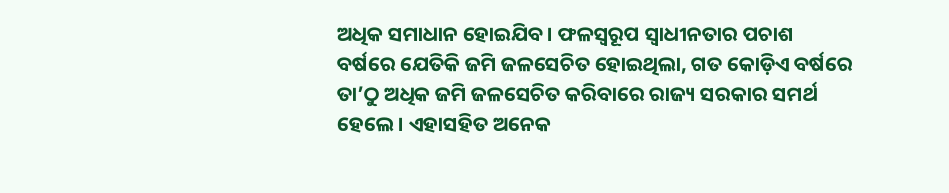ଅଧିକ ସମାଧାନ ହୋଇଯିବ। ଫଳସ୍ୱରୂପ ସ୍ୱାଧୀନତାର ପଚାଶ ବର୍ଷରେ ଯେତିକି ଜମି ଜଳସେଚିତ ହୋଇଥିଲା, ଗତ କୋଡ଼ିଏ ବର୍ଷରେ ତା’ଠୁ ଅଧିକ ଜମି ଜଳସେଚିତ କରିବାରେ ରାଜ୍ୟ ସରକାର ସମର୍ଥ ହେଲେ। ଏହାସହିତ ଅନେକ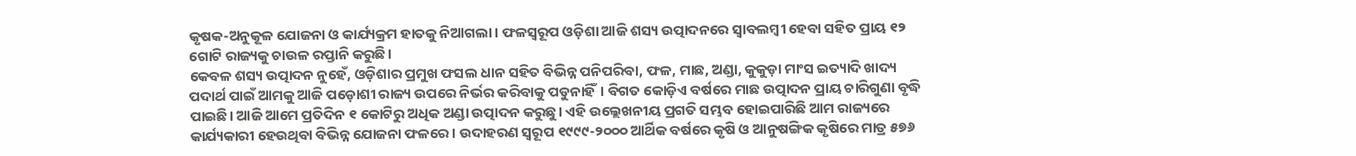କୃଷକ-ଅନୁକୂଳ ଯୋଜନା ଓ କାର୍ଯ୍ୟକ୍ରମ ହାତକୁ ନିଆଗଲା। ଫଳସ୍ୱରୂପ ଓଡ଼ିଶା ଆଜି ଶସ୍ୟ ଉତ୍ପାଦନରେ ସ୍ୱାବଲମ୍ୱୀ ହେବା ସହିତ ପ୍ରାୟ ୧୨ ଗୋଟି ରାଜ୍ୟକୁ ଚାଉଳ ରପ୍ତାନି କରୁଛି।
କେବଳ ଶସ୍ୟ ଉତ୍ପାଦନ ନୁହେଁ, ଓଡ଼ିଶାର ପ୍ରମୁଖ ଫସଲ ଧାନ ସହିତ ବିଭିନ୍ନ ପନିପରିବା, ଫଳ, ମାଛ, ଅଣ୍ଡା, କୁକୁଡ଼ା ମାଂସ ଇତ୍ୟାଦି ଖାଦ୍ୟ ପଦାର୍ଥ ପାଇଁ ଆମକୁ ଆଜି ପଡ଼ୋଶୀ ରାଜ୍ୟ ଉପରେ ନିର୍ଭର କରିବାକୁ ପଡୁନାହିଁ। ବିଗତ କୋଡ଼ିଏ ବର୍ଷରେ ମାଛ ଉତ୍ପାଦନ ପ୍ରାୟ ଚାରିଗୁଣା ବୃଦ୍ଧି ପାଇଛି। ଆଜି ଆମେ ପ୍ରତିଦିନ ୧ କୋଟିରୁ ଅଧିକ ଅଣ୍ଡା ଉତ୍ପାଦନ କରୁଛୁ। ଏହି ଉଲ୍ଲେଖନୀୟ ପ୍ରଗତି ସମ୍ଭବ ହୋଇପାରିଛି ଆମ ରାଜ୍ୟରେ କାର୍ଯ୍ୟକାରୀ ହେଉଥିବା ବିଭିନ୍ନ ଯୋଜନା ଫଳରେ। ଉଦାହରଣ ସ୍ୱରୂପ ୧୯୯୯-୨୦୦୦ ଆର୍ଥିକ ବର୍ଷରେ କୃଷି ଓ ଆନୁଷଙ୍ଗିକ କୃଷିରେ ମାତ୍ର ୫୭୬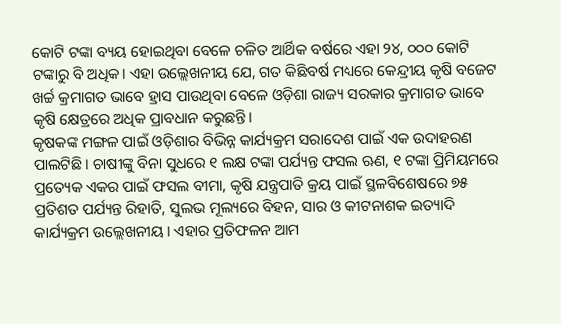କୋଟି ଟଙ୍କା ବ୍ୟୟ ହୋଇଥିବା ବେଳେ ଚଳିତ ଆର୍ଥିକ ବର୍ଷରେ ଏହା ୨୪, ୦୦୦ କୋଟି ଟଙ୍କାରୁ ବି ଅଧିକ। ଏହା ଉଲ୍ଲେଖନୀୟ ଯେ, ଗତ କିଛିବର୍ଷ ମଧ୍ୟରେ କେନ୍ଦ୍ରୀୟ କୃଷି ବଜେଟ ଖର୍ଚ୍ଚ କ୍ରମାଗତ ଭାବେ ହ୍ରାସ ପାଉଥିବା ବେଳେ ଓଡ଼ିଶା ରାଜ୍ୟ ସରକାର କ୍ରମାଗତ ଭାବେ କୃଷି କ୍ଷେତ୍ରରେ ଅଧିକ ପ୍ରାବଧାନ କରୁଛନ୍ତି।
କୃଷକଙ୍କ ମଙ୍ଗଳ ପାଇଁ ଓଡ଼ିଶାର ବିଭିନ୍ନ କାର୍ଯ୍ୟକ୍ରମ ସରାଦେଶ ପାଇଁ ଏକ ଉଦାହରଣ ପାଲଟିଛି। ଚାଷୀଙ୍କୁ ବିନା ସୁଧରେ ୧ ଲକ୍ଷ ଟଙ୍କା ପର୍ଯ୍ୟନ୍ତ ଫସଲ ଋଣ, ୧ ଟଙ୍କା ପ୍ରିମିୟମରେ ପ୍ରତ୍ୟେକ ଏକର ପାଇଁ ଫସଲ ବୀମା, କୃଷି ଯନ୍ତ୍ରପାତି କ୍ରୟ ପାଇଁ ସ୍ଥଳବିଶେଷରେ ୭୫ ପ୍ରତିଶତ ପର୍ଯ୍ୟନ୍ତ ରିହାତି, ସୁଲଭ ମୂଲ୍ୟରେ ବିହନ, ସାର ଓ କୀଟନାଶକ ଇତ୍ୟାଦି କାର୍ଯ୍ୟକ୍ରମ ଉଲ୍ଲେଖନୀୟ। ଏହାର ପ୍ରତିଫଳନ ଆମ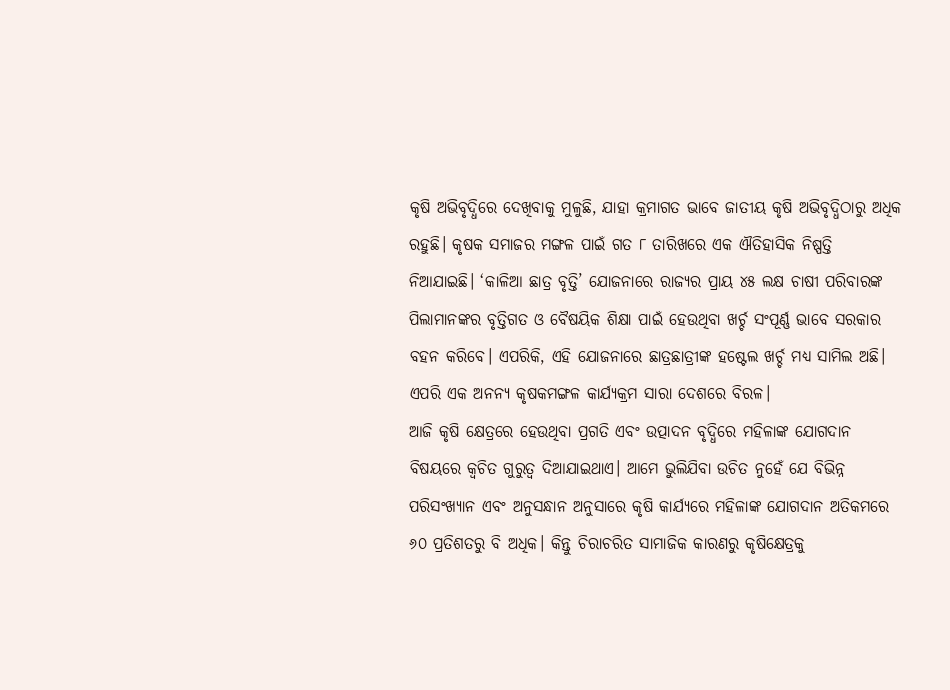କୃଷି ଅଭିବୃଦ୍ଧିରେ ଦେଖିବାକୁ ମୁଳୁଛି, ଯାହା କ୍ରମାଗତ ଭାବେ ଜାତୀୟ କୃଷି ଅଭିବୃଦ୍ଧିଠାରୁ ଅଧିକ ରହୁଛି। କୃଷକ ସମାଜର ମଙ୍ଗଳ ପାଇଁ ଗତ ୮ ତାରିଖରେ ଏକ ଐତିହାସିକ ନିଷ୍ପତ୍ତି ନିଆଯାଇଛି। ‘କାଳିଆ ଛାତ୍ର ବୃତ୍ତି’ ଯୋଜନାରେ ରାଜ୍ୟର ପ୍ରାୟ ୪୫ ଲକ୍ଷ ଚାଷୀ ପରିବାରଙ୍କ ପିଲାମାନଙ୍କର ବୃତ୍ତିଗତ ଓ ବୈଷୟିକ ଶିକ୍ଷା ପାଇଁ ହେଉଥିବା ଖର୍ଚ୍ଚ ସଂପୂର୍ଣ୍ଣ ଭାବେ ସରକାର ବହନ କରିବେ। ଏପରିକି, ଏହି ଯୋଜନାରେ ଛାତ୍ରଛାତ୍ରୀଙ୍କ ହଷ୍ଟେଲ ଖର୍ଚ୍ଚ ମଧ୍ୟ ସାମିଲ ଅଛି। ଏପରି ଏକ ଅନନ୍ୟ କୃଷକମଙ୍ଗଳ କାର୍ଯ୍ୟକ୍ରମ ସାରା ଦେଶରେ ବିରଳ।
ଆଜି କୃଷି କ୍ଷେତ୍ରରେ ହେଉଥିବା ପ୍ରଗତି ଏବଂ ଉତ୍ପାଦନ ବୃଦ୍ଧିରେ ମହିଳାଙ୍କ ଯୋଗଦାନ ବିଷୟରେ କ୍ୱଚିତ ଗୁରୁତ୍ୱ ଦିଆଯାଇଥାଏ। ଆମେ ଭୁଲିଯିବା ଉଚିତ ନୁହେଁ ଯେ ବିଭିନ୍ନ ପରିସଂଖ୍ୟାନ ଏବଂ ଅନୁସନ୍ଧାନ ଅନୁସାରେ କୃଷି କାର୍ଯ୍ୟରେ ମହିଳାଙ୍କ ଯୋଗଦାନ ଅତିକମରେ ୬୦ ପ୍ରତିଶତରୁ ବି ଅଧିକ। କିନ୍ତୁ ଚିରାଚରିତ ସାମାଜିକ କାରଣରୁ କୃଷିକ୍ଷେତ୍ରକୁ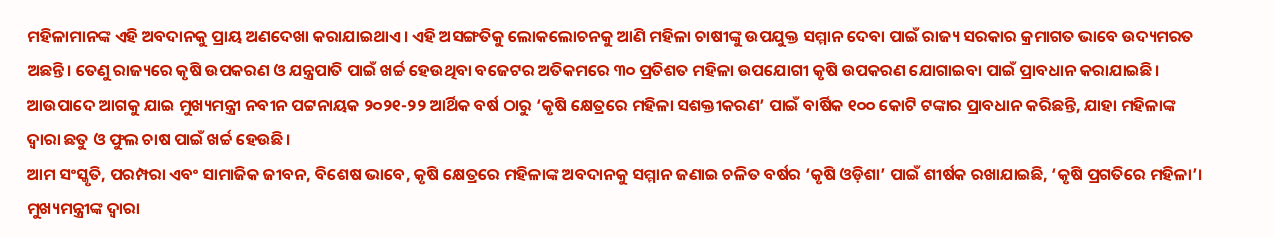ମହିଳାମାନଙ୍କ ଏହି ଅବଦାନକୁ ପ୍ରାୟ ଅଣଦେଖା କରାଯାଇଥାଏ। ଏହି ଅସଙ୍ଗତିକୁ ଲୋକଲୋଚନକୁ ଆଣି ମହିଳା ଚାଷୀଙ୍କୁ ଉପଯୁକ୍ତ ସମ୍ମାନ ଦେବା ପାଇଁ ରାଜ୍ୟ ସରକାର କ୍ରମାଗତ ଭାବେ ଉଦ୍ୟମରତ ଅଛନ୍ତି। ତେଣୁ ରାଜ୍ୟରେ କୃଷି ଉପକରଣ ଓ ଯନ୍ତ୍ରପାତି ପାଇଁ ଖର୍ଚ୍ଚ ହେଉଥିବା ବଜେଟର ଅତିକମରେ ୩୦ ପ୍ରତିଶତ ମହିଳା ଉପଯୋଗୀ କୃଷି ଉପକରଣ ଯୋଗାଇବା ପାଇଁ ପ୍ରାବଧାନ କରାଯାଇଛି। ଆଉପାଦେ ଆଗକୁ ଯାଇ ମୁଖ୍ୟମନ୍ତ୍ରୀ ନବୀନ ପଟ୍ଟନାୟକ ୨୦୨୧-୨୨ ଆର୍ଥିକ ବର୍ଷ ଠାରୁ ‘କୃଷି କ୍ଷେତ୍ରରେ ମହିଳା ସଶକ୍ତୀକରଣ’ ପାଇଁ ବାର୍ଷିକ ୧୦୦ କୋଟି ଟଙ୍କାର ପ୍ରାବଧାନ କରିଛନ୍ତି, ଯାହା ମହିଳାଙ୍କ ଦ୍ୱାରା ଛତୁ ଓ ଫୁଲ ଚାଷ ପାଇଁ ଖର୍ଚ୍ଚ ହେଉଛି।
ଆମ ସଂସ୍କୃତି, ପରମ୍ପରା ଏବଂ ସାମାଜିକ ଜୀବନ, ବିଶେଷ ଭାବେ, କୃଷି କ୍ଷେତ୍ରରେ ମହିଳାଙ୍କ ଅବଦାନକୁ ସମ୍ମାନ ଜଣାଇ ଚଳିତ ବର୍ଷର ‘କୃଷି ଓଡ଼ିଶା’ ପାଇଁ ଶୀର୍ଷକ ରଖାଯାଇଛି, ‘କୃଷି ପ୍ରଗତିରେ ମହିଳା’। ମୁଖ୍ୟମନ୍ତ୍ରୀଙ୍କ ଦ୍ୱାରା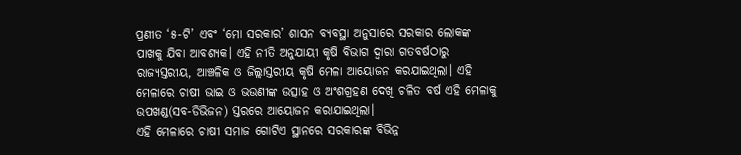ପ୍ରଣୀତ ‘୫-ଟି’ ଏବଂ ‘ମୋ ସରକାର’ ଶାସନ ବ୍ୟବସ୍ଥା ଅନୁସାରେ ସରକାର ଲୋକଙ୍କ ପାଖକୁ ଯିବା ଆବଶ୍ୟକ। ଏହି ନୀତି ଅନୁଯାୟୀ କୃଷି ବିଭାଗ ଦ୍ୱାରା ଗତବର୍ଷଠାରୁ ରାଜ୍ୟସ୍ତରୀୟ, ଆଞ୍ଚଳିକ ଓ ଜିଲ୍ଲାସ୍ତରୀୟ କୃଷି ମେଳା ଆୟୋଜନ କରଯାଇଥିଲା। ଏହି ମେଳାରେ ଚାଷୀ ଭାଇ ଓ ଭଉଣୀଙ୍କ ଉତ୍ସାହ ଓ ଅଂଶଗ୍ରହଣ ଦେଖି ଚଳିତ ବର୍ଷ ଏହି ମେଳାକୁ ଉପଖଣ୍ଡ(ସବ-ଡିଭିଜନ) ସ୍ତରରେ ଆୟୋଜନ କରାଯାଇଥିଲା।
ଏହି ମେଳାରେ ଚାଷୀ ସମାଜ ଗୋଟିଏ ସ୍ଥାନରେ ସରକାରଙ୍କ ବିଭିନ୍ନ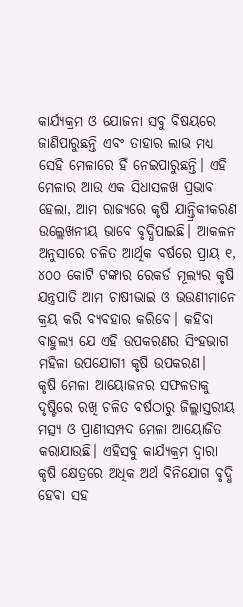କାର୍ଯ୍ୟକ୍ରମ ଓ ଯୋଜନା ସବୁ ବିଷୟରେ ଜାଣିପାରୁଛନ୍ତି ଏବଂ ତାହାର ଲାଭ ମଧ୍ୟ ସେହି ମେଳାରେ ହିଁ ନେଇପାରୁଛନ୍ତି। ଏହି ମେଳାର ଆଉ ଏକ ସିଧାସଳଖ ପ୍ରଭାବ ହେଲା, ଆମ ରାଜ୍ୟରେ କୃଷି ଯାନ୍ତ୍ରିକୀକରଣ ଉଲ୍ଲେଖନୀୟ ଭାବେ ବୃଦ୍ଧିପାଇଛି। ଆକଳନ ଅନୁସାରେ ଚଳିତ ଆର୍ଥିକ ବର୍ଷରେ ପ୍ରାୟ ୧, ୪୦୦ କୋଟି ଟଙ୍କାର ରେକର୍ଡ ମୂଲ୍ୟର କୃଷି ଯନ୍ତ୍ରପାତି ଆମ ଚାଷୀଭାଇ ଓ ଭଉଣୀମାନେ କ୍ରୟ କରି ବ୍ୟବହାର କରିବେ। କହିବା ବାହୁଲ୍ୟ ଯେ ଏହି ଉପକରଣର ସିଂହଭାଗ ମହିଳା ଉପଯୋଗୀ କୃଷି ଉପକରଣ।
କୃଷି ମେଳା ଆୟୋଜନର ସଫଳତାକୁ ଦୃଷ୍ଟିରେ ରଖି ଚଳିତ ବର୍ଷଠାରୁ ଜିଲ୍ଲାସ୍ତରୀୟ ମତ୍ସ୍ୟ ଓ ପ୍ରାଣୀସମ୍ପଦ ମେଳା ଆୟୋଜିତ କରାଯାଉଛି। ଏହିସବୁ କାର୍ଯ୍ୟକ୍ରମ ଦ୍ୱାରା କୃଷି କ୍ଷେତ୍ରରେ ଅଧିକ ଅର୍ଥ ବିନିଯୋଗ ବୃଦ୍ଧି ହେବା ସହ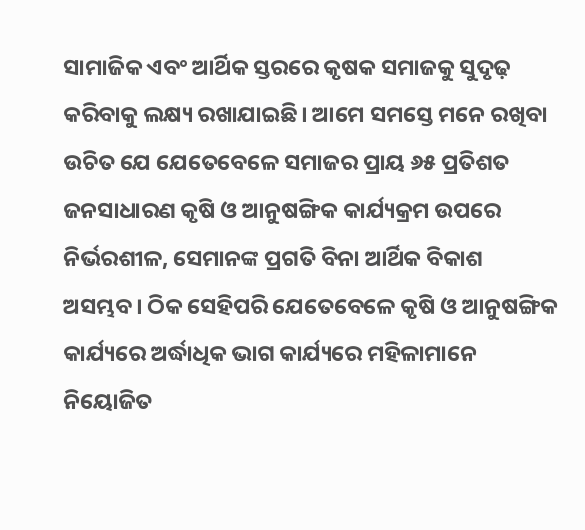ସାମାଜିକ ଏବଂ ଆର୍ଥିକ ସ୍ତରରେ କୃଷକ ସମାଜକୁ ସୁଦୃଢ଼ କରିବାକୁ ଲକ୍ଷ୍ୟ ରଖାଯାଇଛି। ଆମେ ସମସ୍ତେ ମନେ ରଖିବା ଉଚିତ ଯେ ଯେତେବେଳେ ସମାଜର ପ୍ରାୟ ୬୫ ପ୍ରତିଶତ ଜନସାଧାରଣ କୃଷି ଓ ଆନୁଷଙ୍ଗିକ କାର୍ଯ୍ୟକ୍ରମ ଉପରେ ନିର୍ଭରଶୀଳ, ସେମାନଙ୍କ ପ୍ରଗତି ବିନା ଆର୍ଥିକ ବିକାଶ ଅସମ୍ଭବ। ଠିକ ସେହିପରି ଯେତେବେଳେ କୃଷି ଓ ଆନୁଷଙ୍ଗିକ କାର୍ଯ୍ୟରେ ଅର୍ଦ୍ଧାଧିକ ଭାଗ କାର୍ଯ୍ୟରେ ମହିଳାମାନେ ନିୟୋଜିତ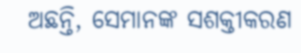ଅଛନ୍ତି, ସେମାନଙ୍କ ସଶକ୍ତୀକରଣ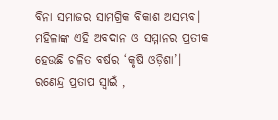ବିନା ସମାଜର ସାମଗ୍ରିକ ବିକାଶ ଅସମ୍ଭବ। ମହିଳାଙ୍କ ଏହି ଅବଦାନ ଓ ସମ୍ମାନର ପ୍ରତୀକ ହେଉଛି ଚଳିତ ବର୍ଷର ‘କୃଷି ଓଡ଼ିଶା’।
ରଣେନ୍ଦ୍ର ପ୍ରତାପ ସ୍ୱାଇଁ ,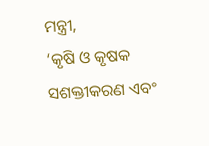ମନ୍ତ୍ରୀ,
‘କୃଷି ଓ କୃଷକ ସଶକ୍ତୀକରଣ ଏବଂ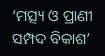‘ମତ୍ସ୍ୟ ଓ ପ୍ରାଣୀ ସମ୍ପଦ ବିକାଶ’